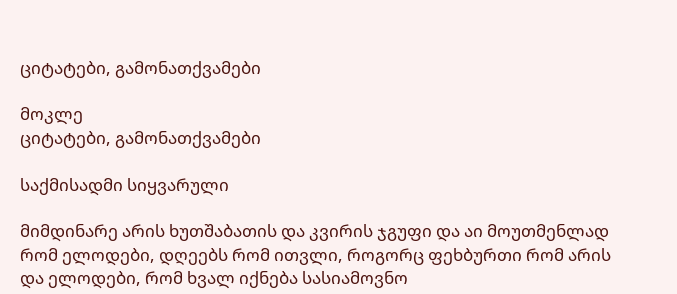ციტატები, გამონათქვამები

მოკლე
ციტატები, გამონათქვამები

საქმისადმი სიყვარული

მიმდინარე არის ხუთშაბათის და კვირის ჯგუფი და აი მოუთმენლად რომ ელოდები, დღეებს რომ ითვლი, როგორც ფეხბურთი რომ არის და ელოდები, რომ ხვალ იქნება სასიამოვნო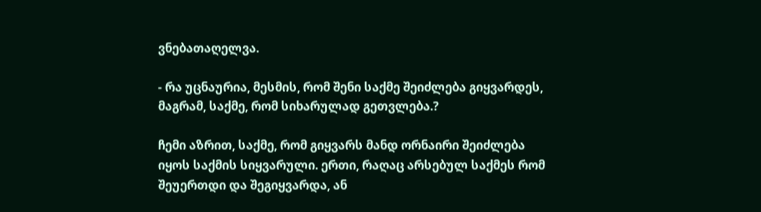ვნებათაღელვა.

- რა უცნაურია, მესმის, რომ შენი საქმე შეიძლება გიყვარდეს, მაგრამ, საქმე, რომ სიხარულად გეთვლება.?

ჩემი აზრით, საქმე, რომ გიყვარს მანდ ორნაირი შეიძლება იყოს საქმის სიყვარული. ერთი, რაღაც არსებულ საქმეს რომ შეუერთდი და შეგიყვარდა, ან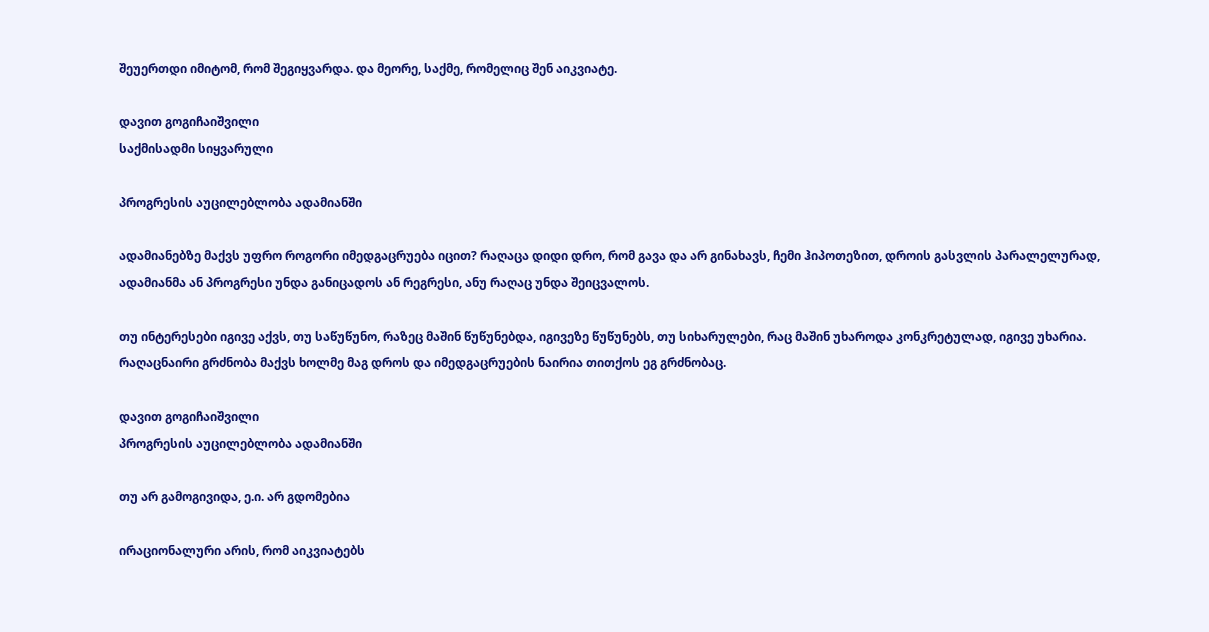შეუერთდი იმიტომ, რომ შეგიყვარდა. და მეორე, საქმე, რომელიც შენ აიკვიატე.

დავით გოგიჩაიშვილი
საქმისადმი სიყვარული

პროგრესის აუცილებლობა ადამიანში

ადამიანებზე მაქვს უფრო როგორი იმედგაცრუება იცით? რაღაცა დიდი დრო, რომ გავა და არ გინახავს, ჩემი ჰიპოთეზით, დროის გასვლის პარალელურად, ადამიანმა ან პროგრესი უნდა განიცადოს ან რეგრესი, ანუ რაღაც უნდა შეიცვალოს.

თუ ინტერესები იგივე აქვს, თუ საწუწუნო, რაზეც მაშინ წუწუნებდა, იგივეზე წუწუნებს, თუ სიხარულები, რაც მაშინ უხაროდა კონკრეტულად, იგივე უხარია. რაღაცნაირი გრძნობა მაქვს ხოლმე მაგ დროს და იმედგაცრუების ნაირია თითქოს ეგ გრძნობაც.

დავით გოგიჩაიშვილი
პროგრესის აუცილებლობა ადამიანში

თუ არ გამოგივიდა, ე.ი. არ გდომებია

ირაციონალური არის, რომ აიკვიატებს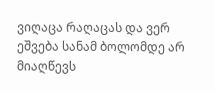ვიღაცა რაღაცას და ვერ ეშვება სანამ ბოლომდე არ მიაღწევს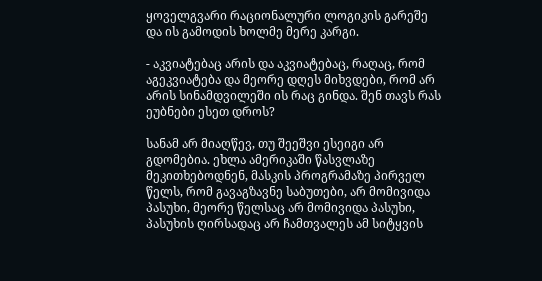ყოველგვარი რაციონალური ლოგიკის გარეშე და ის გამოდის ხოლმე მერე კარგი.

- აკვიატებაც არის და აკვიატებაც, რაღაც, რომ აგეკვიატება და მეორე დღეს მიხვდები, რომ არ არის სინამდვილეში ის რაც გინდა. შენ თავს რას ეუბნები ესეთ დროს?

სანამ არ მიაღწევ, თუ შეეშვი ესეიგი არ გდომებია. ეხლა ამერიკაში წასვლაზე მეკითხებოდნენ, მასკის პროგრამაზე პირველ წელს, რომ გავაგზავნე საბუთები, არ მომივიდა პასუხი, მეორე წელსაც არ მომივიდა პასუხი, პასუხის ღირსადაც არ ჩამთვალეს ამ სიტყვის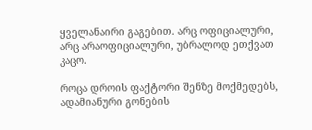ყველანაირი გაგებით. არც ოფიციალური, არც არაოფიციალური, უბრალოდ ეთქვათ კაცო.

როცა დროის ფაქტორი შენზე მოქმედებს, ადამიანური გონების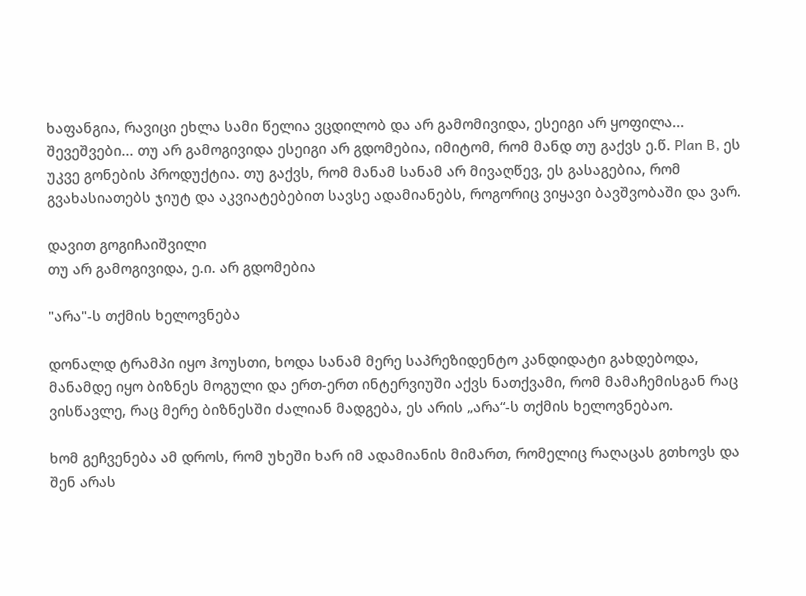ხაფანგია, რავიცი ეხლა სამი წელია ვცდილობ და არ გამომივიდა, ესეიგი არ ყოფილა... შევეშვები... თუ არ გამოგივიდა ესეიგი არ გდომებია, იმიტომ, რომ მანდ თუ გაქვს ე.წ. Plan B, ეს უკვე გონების პროდუქტია. თუ გაქვს, რომ მანამ სანამ არ მივაღწევ, ეს გასაგებია, რომ გვახასიათებს ჯიუტ და აკვიატებებით სავსე ადამიანებს, როგორიც ვიყავი ბავშვობაში და ვარ.

დავით გოგიჩაიშვილი
თუ არ გამოგივიდა, ე.ი. არ გდომებია

"არა"-ს თქმის ხელოვნება

დონალდ ტრამპი იყო ჰოუსთი, ხოდა სანამ მერე საპრეზიდენტო კანდიდატი გახდებოდა, მანამდე იყო ბიზნეს მოგული და ერთ-ერთ ინტერვიუში აქვს ნათქვამი, რომ მამაჩემისგან რაც ვისწავლე, რაც მერე ბიზნესში ძალიან მადგება, ეს არის „არა“-ს თქმის ხელოვნებაო.

ხომ გეჩვენება ამ დროს, რომ უხეში ხარ იმ ადამიანის მიმართ, რომელიც რაღაცას გთხოვს და შენ არას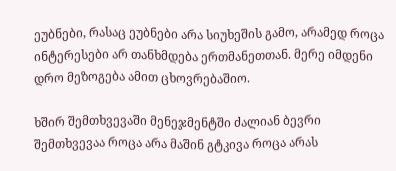ეუბნები, რასაც ეუბნები არა სიუხეშის გამო, არამედ როცა ინტერესები არ თანხმდება ერთმანეთთან. მერე იმდენი დრო მეზოგება ამით ცხოვრებაშიო.

ხშირ შემთხვევაში მენეჯმენტში ძალიან ბევრი შემთხვევაა როცა არა მაშინ გტკივა როცა არას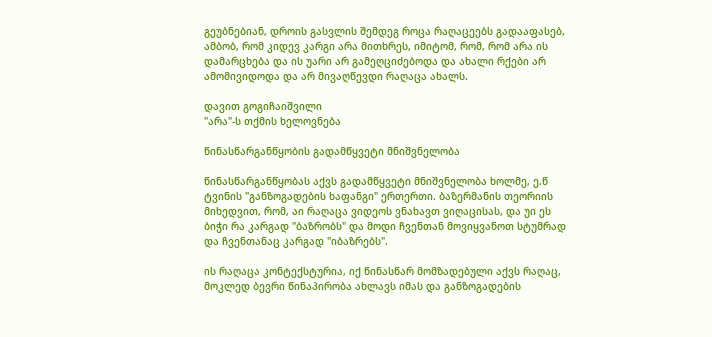გეუბნებიან, დროის გასვლის შემდეგ როცა რაღაცეებს გადააფასებ, ამბობ, რომ კიდევ კარგი არა მითხრეს, იმიტომ, რომ, რომ არა ის დამარცხება და ის უარი არ გამეღციძებოდა და ახალი რქები არ ამომივიდოდა და არ მივაღწევდი რაღაცა ახალს.

დავით გოგიჩაიშვილი
"არა"-ს თქმის ხელოვნება

წინასწარგანწყობის გადამწყვეტი მნიშვნელობა

წინასწარგანწყობას აქვს გადამწყვეტი მნიშვნელობა ხოლმე, ე.წ ტვინის "განზოგადების ხაფანგი" ერთერთი. ბაზერმანის თეორიის მიხედვით, რომ, აი რაღაცა ვიდეოს ვნახავთ ვიღაცისას, და უი ეს ბიჭი რა კარგად "ბაზრობს" და მოდი ჩვენთან მოვიყვანოთ სტუმრად და ჩვენთანაც კარგად "იბაზრებს".

ის რაღაცა კონტექსტურია, იქ წინასწარ მომზადებული აქვს რაღაც, მოკლედ ბევრი წინაპირობა ახლავს იმას და განზოგადების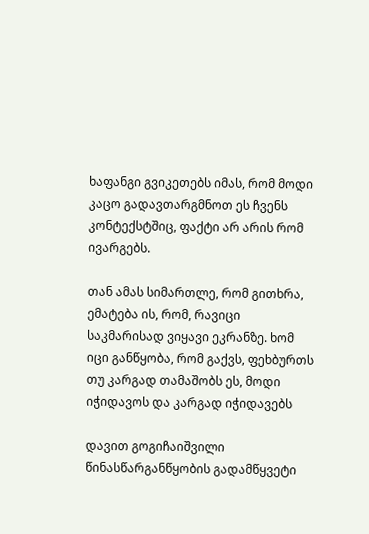ხაფანგი გვიკეთებს იმას, რომ მოდი კაცო გადავთარგმნოთ ეს ჩვენს კონტექსტშიც, ფაქტი არ არის რომ ივარგებს.

თან ამას სიმართლე, რომ გითხრა, ემატება ის, რომ, რავიცი საკმარისად ვიყავი ეკრანზე. ხომ იცი განწყობა, რომ გაქვს, ფეხბურთს თუ კარგად თამაშობს ეს, მოდი იჭიდავოს და კარგად იჭიდავებს

დავით გოგიჩაიშვილი
წინასწარგანწყობის გადამწყვეტი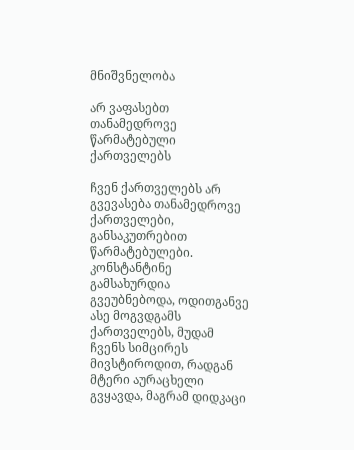მნიშვნელობა

არ ვაფასებთ თანამედროვე წარმატებული ქართველებს

ჩვენ ქართველებს არ გვევასება თანამედროვე ქართველები, განსაკუთრებით წარმატებულები. კონსტანტინე გამსახურდია გვეუბნებოდა, ოდითგანვე ასე მოგვდგამს ქართველებს, მუდამ ჩვენს სიმცირეს მივსტიროდით, რადგან მტერი აურაცხელი გვყავდა, მაგრამ დიდკაცი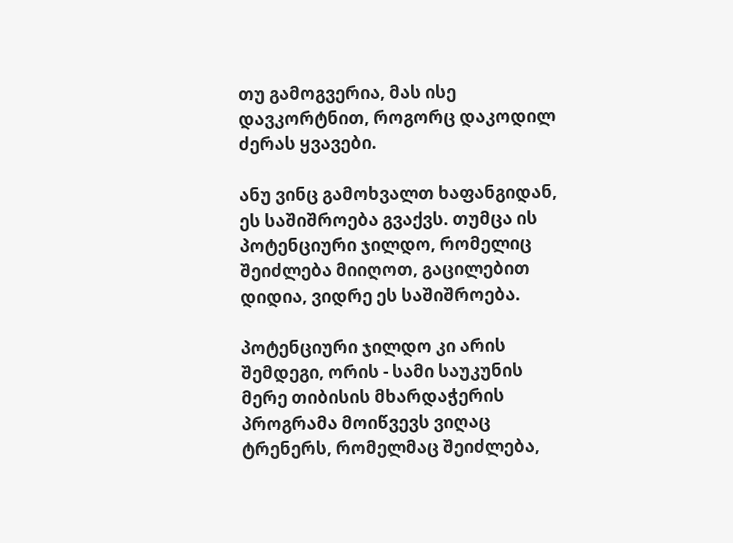თუ გამოგვერია, მას ისე დავკორტნით, როგორც დაკოდილ ძერას ყვავები.

ანუ ვინც გამოხვალთ ხაფანგიდან, ეს საშიშროება გვაქვს. თუმცა ის პოტენციური ჯილდო, რომელიც შეიძლება მიიღოთ, გაცილებით დიდია, ვიდრე ეს საშიშროება.

პოტენციური ჯილდო კი არის შემდეგი, ორის - სამი საუკუნის მერე თიბისის მხარდაჭერის პროგრამა მოიწვევს ვიღაც ტრენერს, რომელმაც შეიძლება,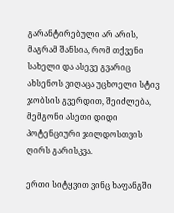გარანტირებული არ არის, მაგრამ შანსია, რომ თქვენი სახელი და ასევე გვარიც ახსენოს ვიღაცა უცხოელი სტივ ჯობსის გვერდით, შეიძლება, მემგონი ასეთი დიდი პოტენციური ჯილდოსთვის ღირს გარისკვა.

ერთი სიტყვით ვინც ხაფანგში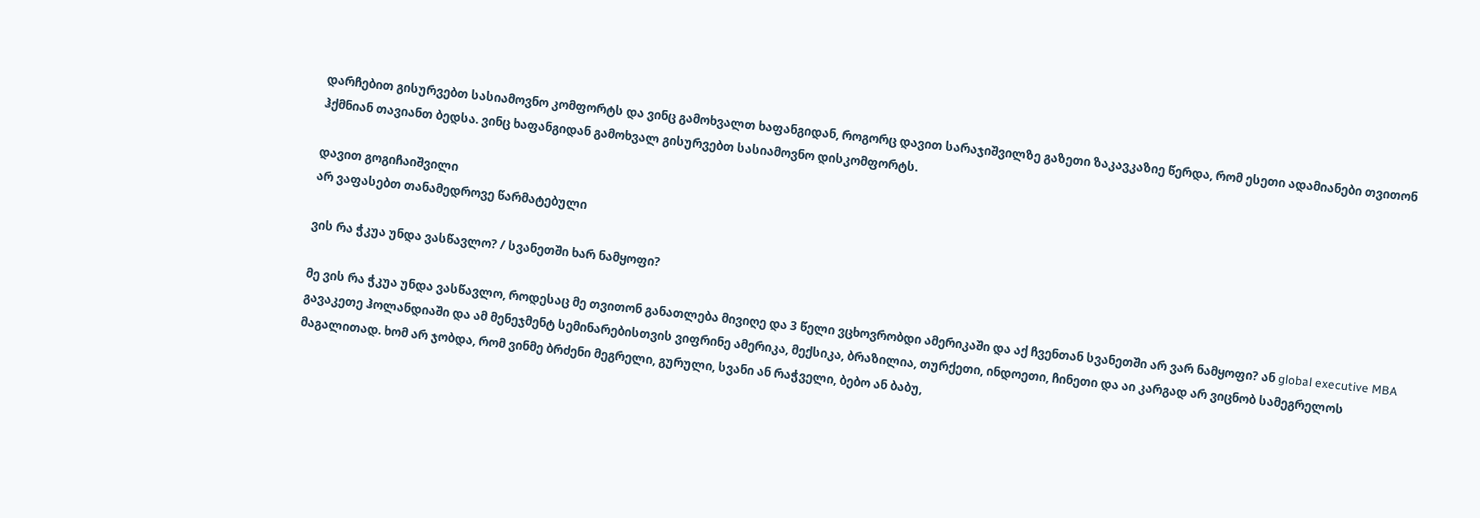დარჩებით გისურვებთ სასიამოვნო კომფორტს და ვინც გამოხვალთ ხაფანგიდან, როგორც დავით სარაჯიშვილზე გაზეთი ზაკავკაზიე წერდა, რომ ესეთი ადამიანები თვითონ ჰქმნიან თავიანთ ბედსა. ვინც ხაფანგიდან გამოხვალ გისურვებთ სასიამოვნო დისკომფორტს.

დავით გოგიჩაიშვილი
არ ვაფასებთ თანამედროვე წარმატებული

ვის რა ჭკუა უნდა ვასწავლო? / სვანეთში ხარ ნამყოფი?

მე ვის რა ჭკუა უნდა ვასწავლო, როდესაც მე თვითონ განათლება მივიღე და 3 წელი ვცხოვრობდი ამერიკაში და აქ ჩვენთან სვანეთში არ ვარ ნამყოფი? ან global executive MBA გავაკეთე ჰოლანდიაში და ამ მენეჯმენტ სემინარებისთვის ვიფრინე ამერიკა, მექსიკა, ბრაზილია, თურქეთი, ინდოეთი, ჩინეთი და აი კარგად არ ვიცნობ სამეგრელოს მაგალითად. ხომ არ ჯობდა, რომ ვინმე ბრძენი მეგრელი, გურული, სვანი ან რაჭველი, ბებო ან ბაბუ,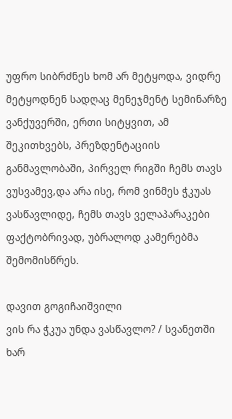უფრო სიბრძნეს ხომ არ მეტყოდა, ვიდრე მეტყოდნენ სადღაც მენეჯმენტ სემინარზე ვანქუვერში, ერთი სიტყვით, ამ შეკითხვებს, პრეზდენტაციის განმავლობაში, პირველ რიგში ჩემს თავს ვუსვამევ,და არა ისე, რომ ვინმეს ჭკუას ვასწავლიდე, ჩემს თავს ველაპარაკები ფაქტობრივად, უბრალოდ კამერებმა შემომისწრეს.

დავით გოგიჩაიშვილი
ვის რა ჭკუა უნდა ვასწავლო? / სვანეთში ხარ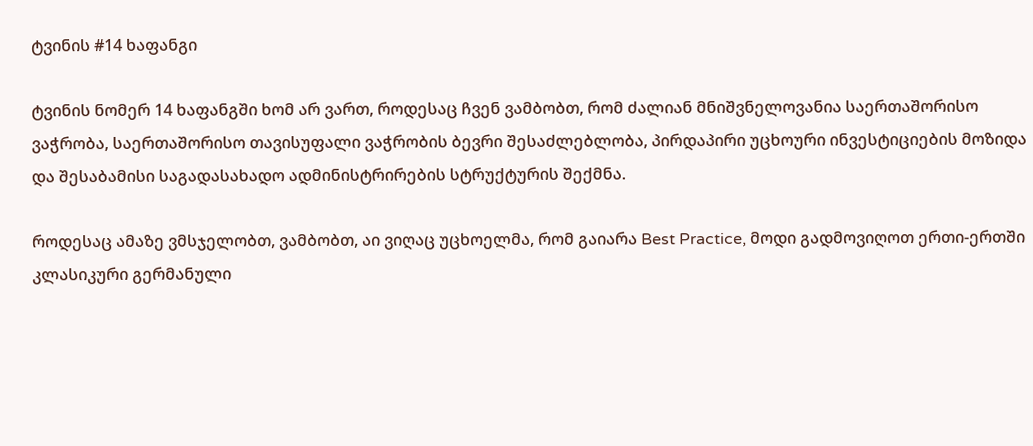ტვინის #14 ხაფანგი

ტვინის ნომერ 14 ხაფანგში ხომ არ ვართ, როდესაც ჩვენ ვამბობთ, რომ ძალიან მნიშვნელოვანია საერთაშორისო ვაჭრობა, საერთაშორისო თავისუფალი ვაჭრობის ბევრი შესაძლებლობა, პირდაპირი უცხოური ინვესტიციების მოზიდა და შესაბამისი საგადასახადო ადმინისტრირების სტრუქტურის შექმნა.

როდესაც ამაზე ვმსჯელობთ, ვამბობთ, აი ვიღაც უცხოელმა, რომ გაიარა Best Practice, მოდი გადმოვიღოთ ერთი-ერთში კლასიკური გერმანული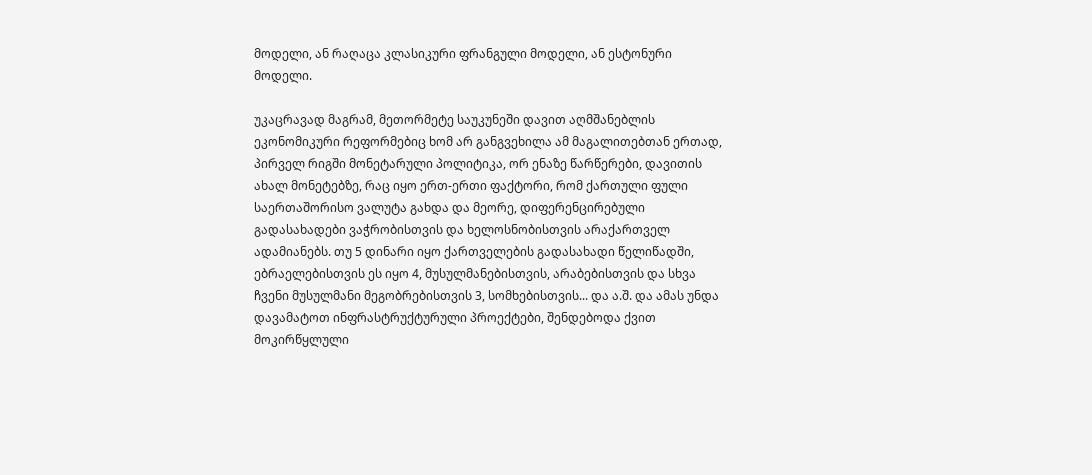მოდელი, ან რაღაცა კლასიკური ფრანგული მოდელი, ან ესტონური მოდელი.

უკაცრავად მაგრამ, მეთორმეტე საუკუნეში დავით აღმშანებლის ეკონომიკური რეფორმებიც ხომ არ განგვეხილა ამ მაგალითებთან ერთად, პირველ რიგში მონეტარული პოლიტიკა, ორ ენაზე წარწერები, დავითის ახალ მონეტებზე, რაც იყო ერთ-ერთი ფაქტორი, რომ ქართული ფული საერთაშორისო ვალუტა გახდა და მეორე, დიფერენცირებული გადასახადები ვაჭრობისთვის და ხელოსნობისთვის არაქართველ ადამიანებს. თუ 5 დინარი იყო ქართველების გადასახადი წელიწადში, ებრაელებისთვის ეს იყო 4, მუსულმანებისთვის, არაბებისთვის და სხვა ჩვენი მუსულმანი მეგობრებისთვის 3, სომხებისთვის... და ა.შ. და ამას უნდა დავამატოთ ინფრასტრუქტურული პროექტები, შენდებოდა ქვით მოკირწყლული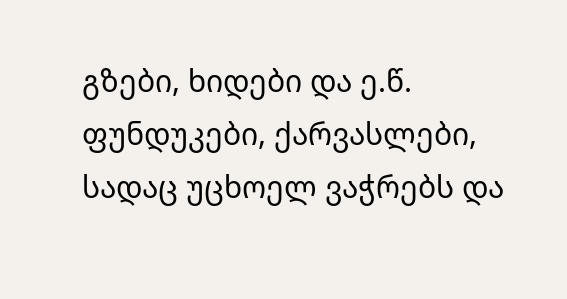გზები, ხიდები და ე.წ. ფუნდუკები, ქარვასლები, სადაც უცხოელ ვაჭრებს და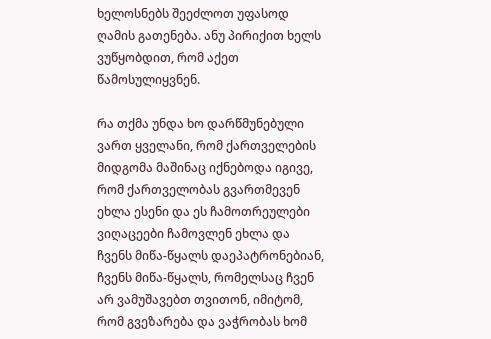ხელოსნებს შეეძლოთ უფასოდ ღამის გათენება. ანუ პირიქით ხელს ვუწყობდით, რომ აქეთ წამოსულიყვნენ.

რა თქმა უნდა ხო დარწმუნებული ვართ ყველანი, რომ ქართველების მიდგომა მაშინაც იქნებოდა იგივე, რომ ქართველობას გვართმევენ ეხლა ესენი და ეს ჩამოთრეულები ვიღაცეები ჩამოვლენ ეხლა და ჩვენს მიწა-წყალს დაეპატრონებიან, ჩვენს მიწა-წყალს, რომელსაც ჩვენ არ ვამუშავებთ თვითონ, იმიტომ, რომ გვეზარება და ვაჭრობას ხომ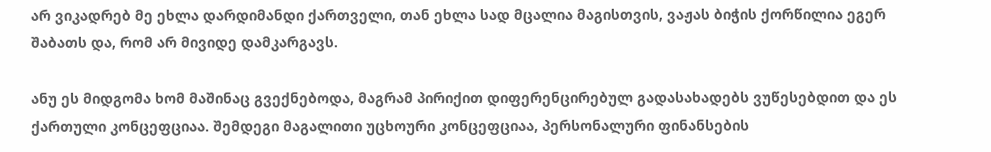არ ვიკადრებ მე ეხლა დარდიმანდი ქართველი, თან ეხლა სად მცალია მაგისთვის, ვაჟას ბიჭის ქორწილია ეგერ შაბათს და, რომ არ მივიდე დამკარგავს.

ანუ ეს მიდგომა ხომ მაშინაც გვექნებოდა, მაგრამ პირიქით დიფერენცირებულ გადასახადებს ვუწესებდით და ეს ქართული კონცეფციაა. შემდეგი მაგალითი უცხოური კონცეფციაა, პერსონალური ფინანსების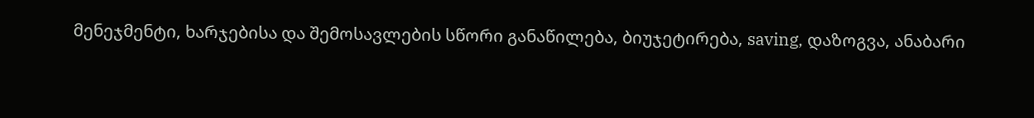მენეჯმენტი, ხარჯებისა და შემოსავლების სწორი განაწილება, ბიუჯეტირება, saving, დაზოგვა, ანაბარი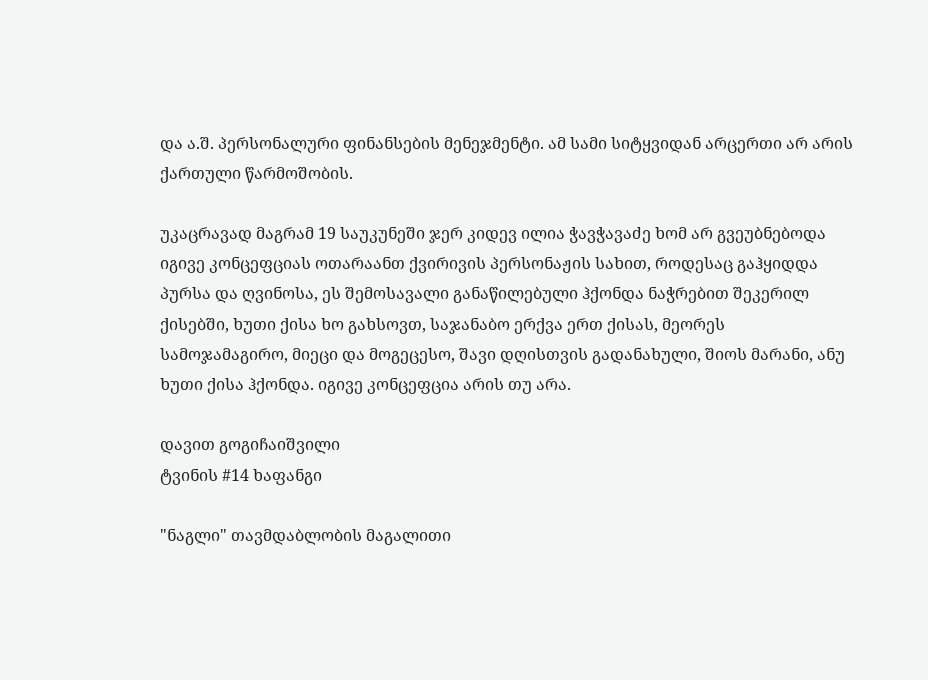და ა.შ. პერსონალური ფინანსების მენეჯმენტი. ამ სამი სიტყვიდან არცერთი არ არის ქართული წარმოშობის.

უკაცრავად მაგრამ 19 საუკუნეში ჯერ კიდევ ილია ჭავჭავაძე ხომ არ გვეუბნებოდა იგივე კონცეფციას ოთარაანთ ქვირივის პერსონაჟის სახით, როდესაც გაჰყიდდა პურსა და ღვინოსა, ეს შემოსავალი განაწილებული ჰქონდა ნაჭრებით შეკერილ ქისებში, ხუთი ქისა ხო გახსოვთ, საჯანაბო ერქვა ერთ ქისას, მეორეს სამოჯამაგირო, მიეცი და მოგეცესო, შავი დღისთვის გადანახული, შიოს მარანი, ანუ ხუთი ქისა ჰქონდა. იგივე კონცეფცია არის თუ არა.

დავით გოგიჩაიშვილი
ტვინის #14 ხაფანგი

"ნაგლი" თავმდაბლობის მაგალითი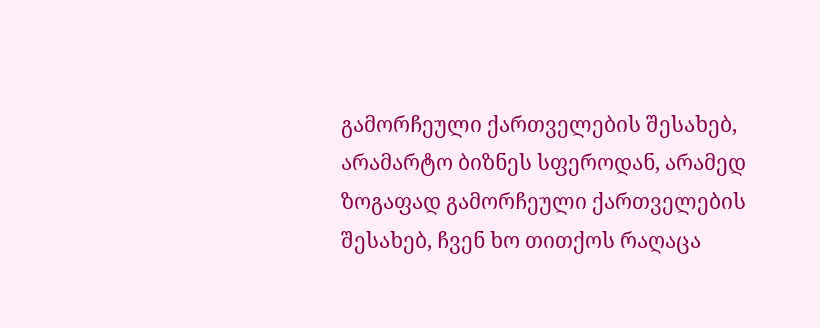გამორჩეული ქართველების შესახებ, არამარტო ბიზნეს სფეროდან, არამედ ზოგაფად გამორჩეული ქართველების შესახებ, ჩვენ ხო თითქოს რაღაცა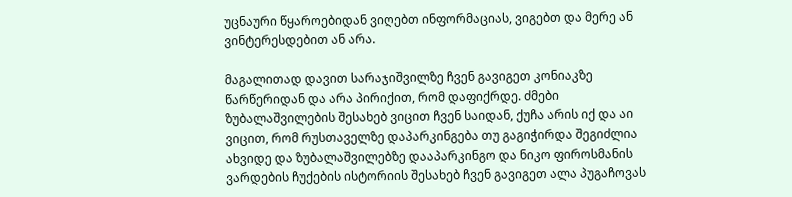უცნაური წყაროებიდან ვიღებთ ინფორმაციას, ვიგებთ და მერე ან ვინტერესდებით ან არა.

მაგალითად დავით სარაჯიშვილზე ჩვენ გავიგეთ კონიაკზე წარწერიდან და არა პირიქით, რომ დაფიქრდე. ძმები ზუბალაშვილების შესახებ ვიცით ჩვენ საიდან, ქუჩა არის იქ და აი ვიცით, რომ რუსთაველზე დაპარკინგება თუ გაგიჭირდა შეგიძლია ახვიდე და ზუბალაშვილებზე დააპარკინგო და ნიკო ფიროსმანის ვარდების ჩუქების ისტორიის შესახებ ჩვენ გავიგეთ ალა პუგაჩოვას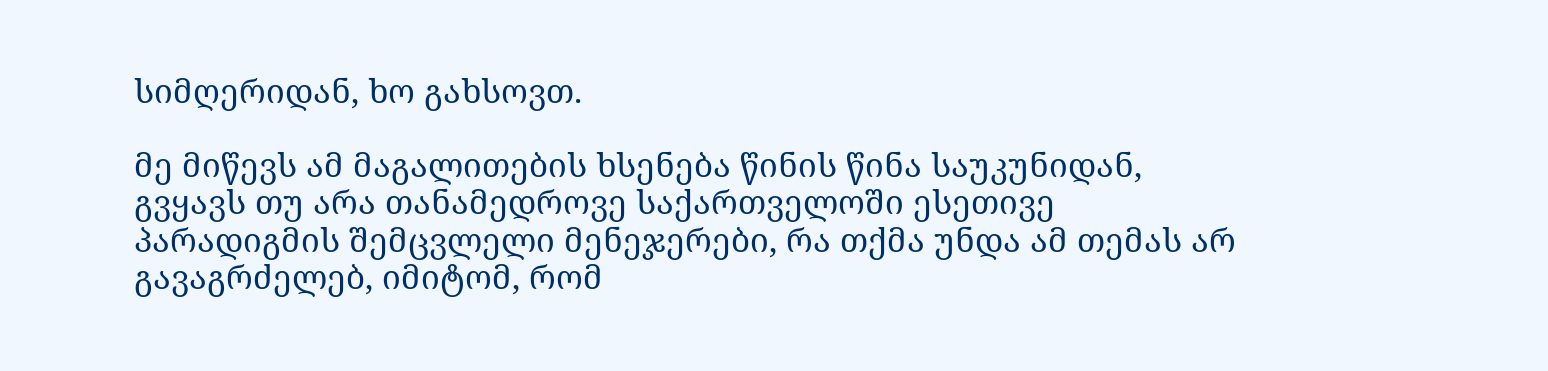სიმღერიდან, ხო გახსოვთ.

მე მიწევს ამ მაგალითების ხსენება წინის წინა საუკუნიდან, გვყავს თუ არა თანამედროვე საქართველოში ესეთივე პარადიგმის შემცვლელი მენეჯერები, რა თქმა უნდა ამ თემას არ გავაგრძელებ, იმიტომ, რომ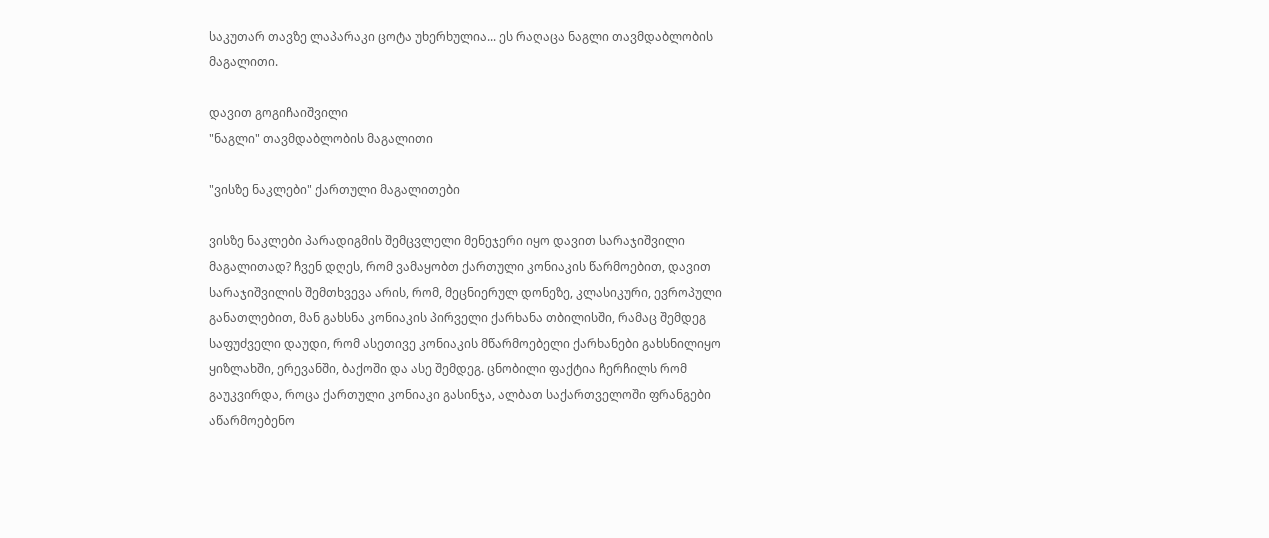საკუთარ თავზე ლაპარაკი ცოტა უხერხულია... ეს რაღაცა ნაგლი თავმდაბლობის მაგალითი.

დავით გოგიჩაიშვილი
"ნაგლი" თავმდაბლობის მაგალითი

"ვისზე ნაკლები" ქართული მაგალითები

ვისზე ნაკლები პარადიგმის შემცვლელი მენეჯერი იყო დავით სარაჯიშვილი მაგალითად? ჩვენ დღეს, რომ ვამაყობთ ქართული კონიაკის წარმოებით, დავით სარაჯიშვილის შემთხვევა არის, რომ, მეცნიერულ დონეზე, კლასიკური, ევროპული განათლებით, მან გახსნა კონიაკის პირველი ქარხანა თბილისში, რამაც შემდეგ საფუძველი დაუდი, რომ ასეთივე კონიაკის მწარმოებელი ქარხანები გახსნილიყო ყიზლახში, ერევანში, ბაქოში და ასე შემდეგ. ცნობილი ფაქტია ჩერჩილს რომ გაუკვირდა, როცა ქართული კონიაკი გასინჯა, ალბათ საქართველოში ფრანგები აწარმოებენო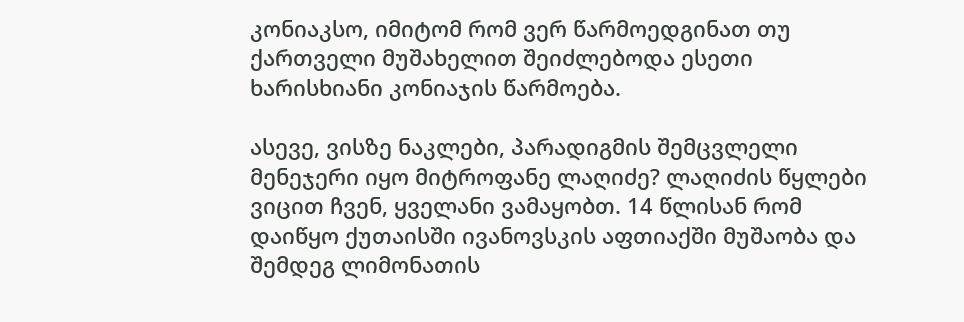კონიაკსო, იმიტომ რომ ვერ წარმოედგინათ თუ ქართველი მუშახელით შეიძლებოდა ესეთი ხარისხიანი კონიაჯის წარმოება.

ასევე, ვისზე ნაკლები, პარადიგმის შემცვლელი მენეჯერი იყო მიტროფანე ლაღიძე? ლაღიძის წყლები ვიცით ჩვენ, ყველანი ვამაყობთ. 14 წლისან რომ დაიწყო ქუთაისში ივანოვსკის აფთიაქში მუშაობა და შემდეგ ლიმონათის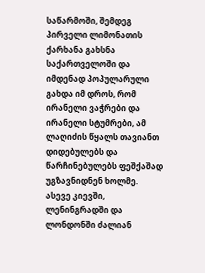საწარმოში, შემდეგ პირველი ლიმონათის ქარხანა გახსნა საქართველოში და იმდენად პოპულარული გახდა იმ დროს, რომ ირანელი ვაჭრები და ირანელი სტუმრები, ამ ლაღიძის წყალს თავიანთ დიდებულებს და წარჩინებულებს ფეშქაშად უგზავნიდნენ ხოლმე. ასევე კიევში, ლენინგრადში და ლონდონში ძალიან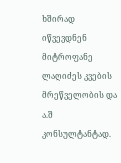ხშირად იწვევდნენ მიტროფანე ლაღიძეს კვების მრეწველობის და ა.შ კონსულტანტად.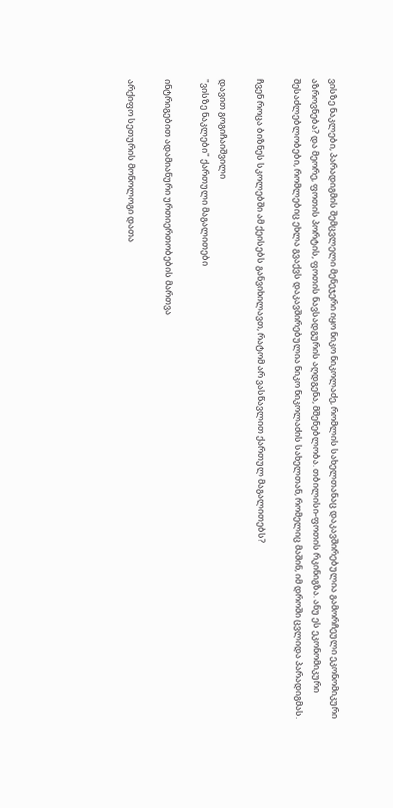ვისზე ნაკლები, პარადიგმის შემცვლელი მენეჯერი იყო ნიკო ნიკოლაძე, რომლის სახელთანაც დაკავშირებულია გამორჩეული ეკონომიკური აზროვნება? და მეორე, ფოთის პორტის, ფოთის ნავსადგურის აღდგენა, მშენებლობა. თბილისი-ფოთის რკინიგზა. ანუ ეს ეკონომიკური შესაძლებლობები, რომლებიც ეხლა გვაქვს დაკავშირებულია ნიკო ნიკოლაძის სახელთან, რომელიც მაშინ, იმ დროში ცვლიდა პარადიგმას.

ჩვენ როცა ბიზნეს სკოლებში ამ ქეისებს განვიხილავთ, რატომ არ ვასწავლით ქართულ მაგალითებს?

დავით გოგიჩაიშვილი
"ვისზე ნაკლები" ქართული მაგალითები

ინტრიგებით ადამიანური ურთიერთობების მართვა

არქიფო სეთურის მონოლოგი დათა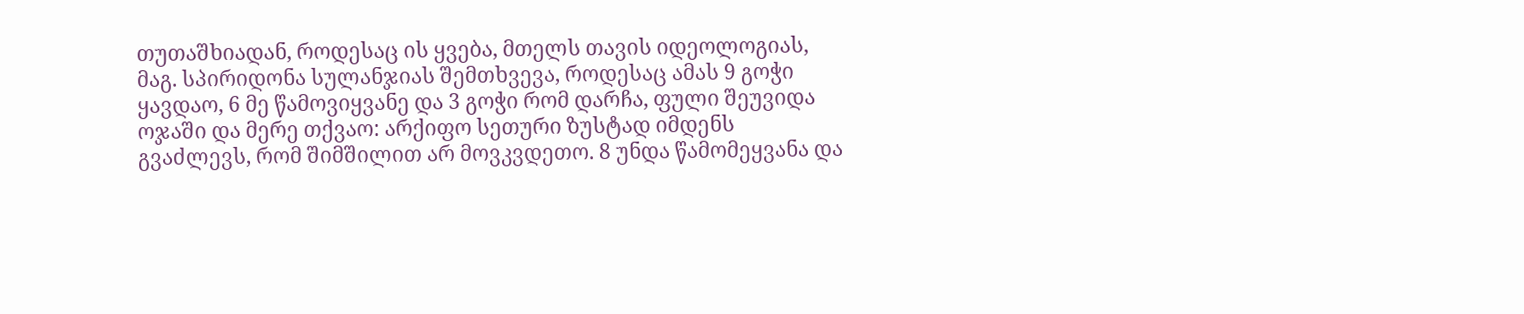თუთაშხიადან, როდესაც ის ყვება, მთელს თავის იდეოლოგიას, მაგ. სპირიდონა სულანჯიას შემთხვევა, როდესაც ამას 9 გოჭი ყავდაო, 6 მე წამოვიყვანე და 3 გოჭი რომ დარჩა, ფული შეუვიდა ოჯაში და მერე თქვაო: არქიფო სეთური ზუსტად იმდენს გვაძლევს, რომ შიმშილით არ მოვკვდეთო. 8 უნდა წამომეყვანა და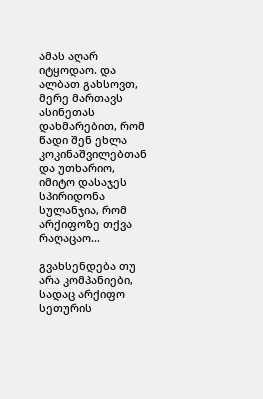ამას აღარ იტყოდაო. და ალბათ გახსოვთ, მერე მართავს ასინეთას დახმარებით, რომ წადი შენ ეხლა კოკინაშვილებთან და უთხარიო, იმიტო დასაჯეს სპირიდონა სულანჯია, რომ არქიფოზე თქვა რაღაცაო...

გვახსენდება თუ არა კომპანიები, სადაც არქიფო სეთურის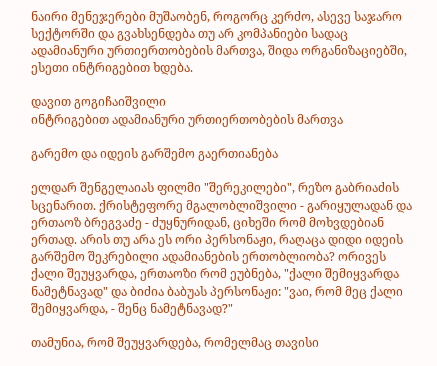ნაირი მენეჯერები მუშაობენ, როგორც კერძო, ასევე საჯარო სექტორში და გვახსენდება თუ არ კომპანიები სადაც ადამიანური ურთიერთობების მართვა, შიდა ორგანიზაციებში, ესეთი ინტრიგებით ხდება.

დავით გოგიჩაიშვილი
ინტრიგებით ადამიანური ურთიერთობების მართვა

გარემო და იდეის გარშემო გაერთიანება

ელდარ შენგელაიას ფილმი "შერეკილები", რეზო გაბრიაძის სცენარით. ქრისტეფორე მგალობლიშვილი - გარიყულადან და ერთაოზ ბრეგვაძე - ძუყნურიდან, ციხეში რომ მოხვდებიან ერთად. არის თუ არა ეს ორი პერსონაჟი, რაღაცა დიდი იდეის გარშემო შეკრებილი ადამიანების ერთობლიობა? ორივეს ქალი შეუყვარდა, ერთაოზი რომ ეუბნება, "ქალი შემიყვარდა ნამეტნავად" და ბიძია ბაბუას პერსონაჟი: "ვაი, რომ მეც ქალი შემიყვარდა, - შენც ნამეტნავად?"

თამუნია, რომ შეუყვარდება, რომელმაც თავისი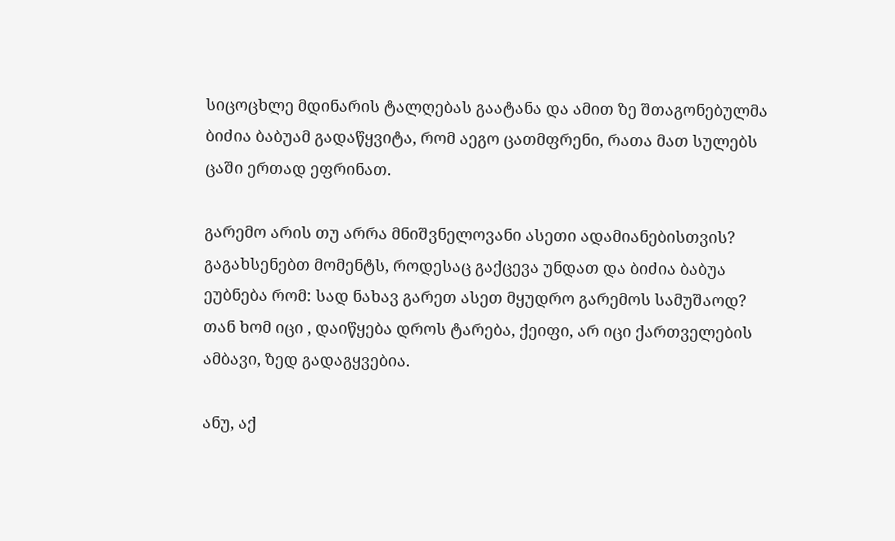სიცოცხლე მდინარის ტალღებას გაატანა და ამით ზე შთაგონებულმა ბიძია ბაბუამ გადაწყვიტა, რომ აეგო ცათმფრენი, რათა მათ სულებს ცაში ერთად ეფრინათ.

გარემო არის თუ არრა მნიშვნელოვანი ასეთი ადამიანებისთვის? გაგახსენებთ მომენტს, როდესაც გაქცევა უნდათ და ბიძია ბაბუა ეუბნება რომ: სად ნახავ გარეთ ასეთ მყუდრო გარემოს სამუშაოდ? თან ხომ იცი , დაიწყება დროს ტარება, ქეიფი, არ იცი ქართველების ამბავი, ზედ გადაგყვებია.

ანუ, აქ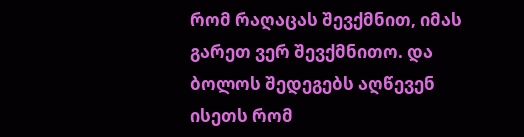რომ რაღაცას შევქმნით, იმას გარეთ ვერ შევქმნითო. და ბოლოს შედეგებს აღწევენ ისეთს რომ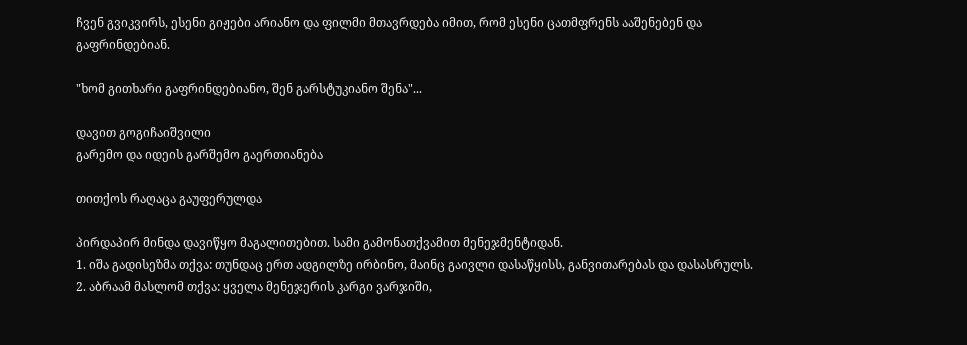ჩვენ გვიკვირს, ესენი გიჟები არიანო და ფილმი მთავრდება იმით, რომ ესენი ცათმფრენს ააშენებენ და გაფრინდებიან.

"ხომ გითხარი გაფრინდებიანო, შენ გარსტუკიანო შენა"...

დავით გოგიჩაიშვილი
გარემო და იდეის გარშემო გაერთიანება

თითქოს რაღაცა გაუფერულდა

პირდაპირ მინდა დავიწყო მაგალითებით. სამი გამონათქვამით მენეჯმენტიდან.
1. იშა გადისეზმა თქვა: თუნდაც ერთ ადგილზე ირბინო, მაინც გაივლი დასაწყისს, განვითარებას და დასასრულს.
2. აბრაამ მასლომ თქვა: ყველა მენეჯერის კარგი ვარჯიში,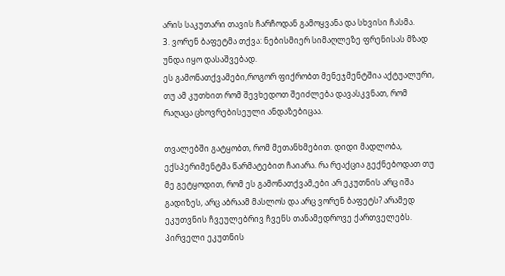არის საკუთარი თავის ჩარჩოდან გამოყვანა და სხვისი ჩასმა.
3. ვორენ ბაფეტმა თქვა: ნებისმიერ სიმაღლეზე ფრენისას მზად უნდა იყო დასაშვებად.
ეს გამონათქვამები,როგორ ფიქრობთ მენეჯმენტშია აქტუალური, თუ ამ კუთხით რომ შევხედოთ შეიძლება დავასკვნათ, რომ რაღაცა ცხოვრებისეული ანდაზებიცაა.

თვალებში გატყობთ, რომ მეთანხმებით. დიდი მადლობა, ექსპერიმენტმა წარმატებით ჩაიარა. რა რეაქცია გექნებოდათ თუ მე გეტყოდით, რომ ეს გამონათქვამ,ები არ ეკუთნის არც იშა გადიზეს, არც აბრაამ მასლოს და არც ვორენ ბაფეტს? არამედ ეკუთვნის ჩვეულებრივ ჩვენს თანამედროვე ქართველებს. პირველი ეკუთნის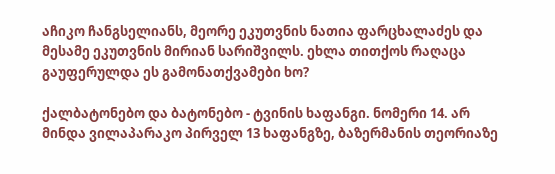აჩიკო ჩანგსელიანს, მეორე ეკუთვნის ნათია ფარცხალაძეს და მესამე ეკუთვნის მირიან სარიშვილს. ეხლა თითქოს რაღაცა გაუფერულდა ეს გამონათქვამები ხო?

ქალბატონებო და ბატონებო - ტვინის ხაფანგი. ნომერი 14. არ მინდა ვილაპარაკო პირველ 13 ხაფანგზე, ბაზერმანის თეორიაზე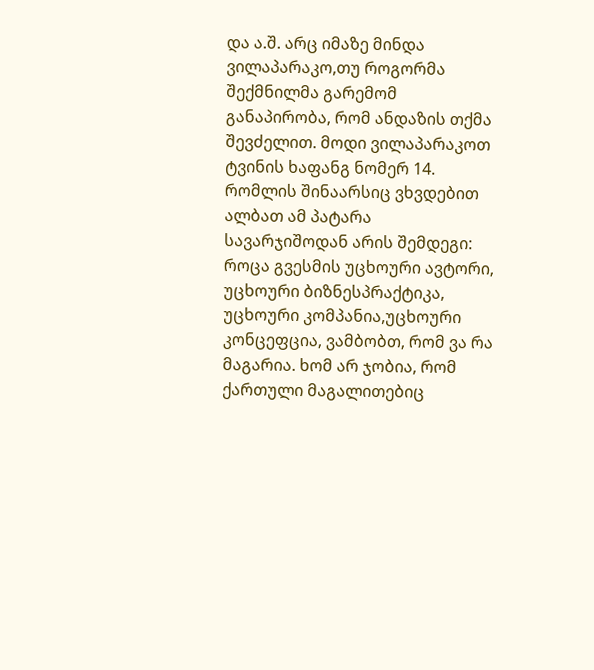და ა.შ. არც იმაზე მინდა ვილაპარაკო,თუ როგორმა შექმნილმა გარემომ განაპირობა, რომ ანდაზის თქმა შევძელით. მოდი ვილაპარაკოთ ტვინის ხაფანგ ნომერ 14. რომლის შინაარსიც ვხვდებით ალბათ ამ პატარა სავარჯიშოდან არის შემდეგი: როცა გვესმის უცხოური ავტორი, უცხოური ბიზნესპრაქტიკა, უცხოური კომპანია,უცხოური კონცეფცია, ვამბობთ, რომ ვა რა მაგარია. ხომ არ ჯობია, რომ ქართული მაგალითებიც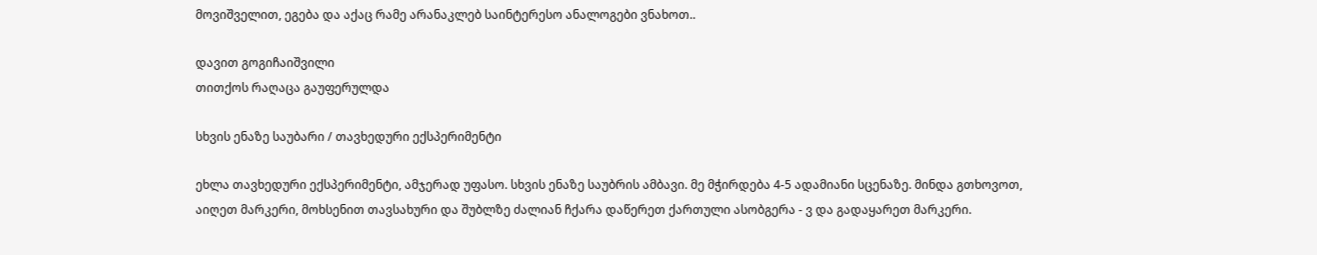მოვიშველით, ეგება და აქაც რამე არანაკლებ საინტერესო ანალოგები ვნახოთ..

დავით გოგიჩაიშვილი
თითქოს რაღაცა გაუფერულდა

სხვის ენაზე საუბარი / თავხედური ექსპერიმენტი

ეხლა თავხედური ექსპერიმენტი, ამჯერად უფასო. სხვის ენაზე საუბრის ამბავი. მე მჭირდება 4-5 ადამიანი სცენაზე. მინდა გთხოვოთ, აიღეთ მარკერი, მოხსენით თავსახური და შუბლზე ძალიან ჩქარა დაწერეთ ქართული ასობგერა - ვ და გადაყარეთ მარკერი.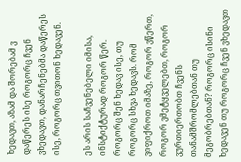ხედავთ, აზამ და შორებამ ვ დაწერეს ისე როგორც ჩვენ ვხედავთ, დანარჩენებმა დაწერეს ისე, როგორც თვითონ ხედავენ.

ეს არის საჩვენებელი იმისა, ინსტიქტურად როგორ წერ. როგორც შენ ხედავ ისე, თუ როგორც სხვა ხედავს. რომ ვიფიქროთ იმაზე, როგორ ვწერთ, როგორ ვმეტყველებთ, როგორ ვურთიერთობთ ჩვენს თანამშრომლებთან თუ მეგობრებთან? როგორც ისინი ხედავენ თუ როგორც ჩვენ ვხედავთ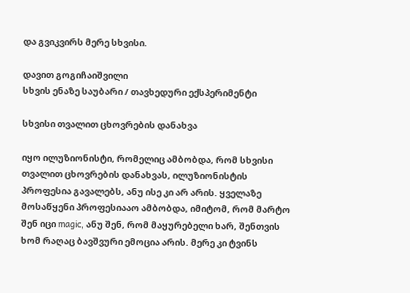და გვიკვირს მერე სხვისი.

დავით გოგიჩაიშვილი
სხვის ენაზე საუბარი / თავხედური ექსპერიმენტი

სხვისი თვალით ცხოვრების დანახვა

იყო ილუზიონისტი, რომელიც ამბობდა, რომ სხვისი თვალით ცხოვრების დანახვას, ილუზიონისტის პროფესია გავალებს, ანუ ისე კი არ არის. ყველაზე მოსაწყენი პროფესიააო ამბობდა, იმიტომ, რომ მარტო შენ იცი magic, ანუ შენ, რომ მაყურებელი ხარ, შენთვის ხომ რაღაც ბავშვური ემოცია არის. მერე კი ტვინს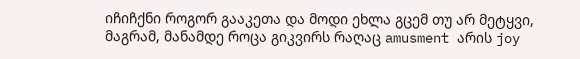იჩიჩქნი როგორ გააკეთა და მოდი ეხლა გცემ თუ არ მეტყვი, მაგრამ, მანამდე როცა გიკვირს რაღაც amusment არის joy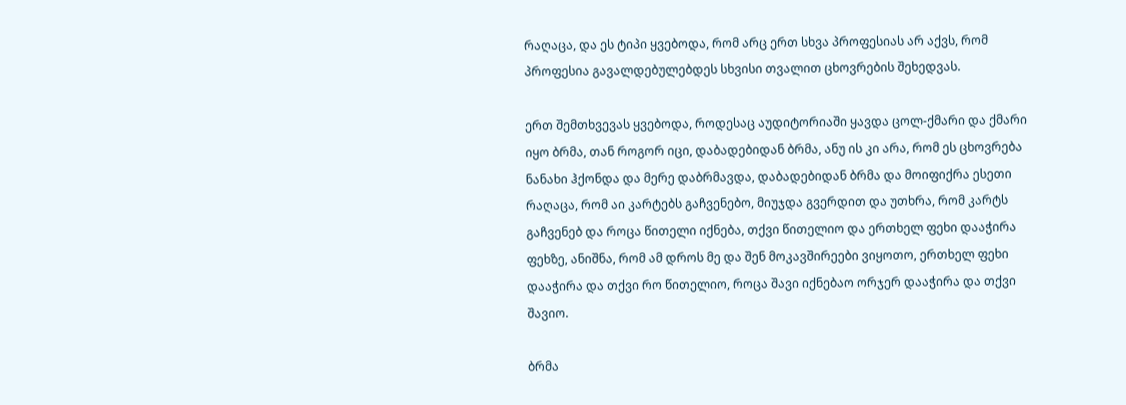რაღაცა, და ეს ტიპი ყვებოდა, რომ არც ერთ სხვა პროფესიას არ აქვს, რომ პროფესია გავალდებულებდეს სხვისი თვალით ცხოვრების შეხედვას.

ერთ შემთხვევას ყვებოდა, როდესაც აუდიტორიაში ყავდა ცოლ-ქმარი და ქმარი იყო ბრმა, თან როგორ იცი, დაბადებიდან ბრმა, ანუ ის კი არა, რომ ეს ცხოვრება ნანახი ჰქონდა და მერე დაბრმავდა, დაბადებიდან ბრმა და მოიფიქრა ესეთი რაღაცა, რომ აი კარტებს გაჩვენებო, მიუჯდა გვერდით და უთხრა, რომ კარტს გაჩვენებ და როცა წითელი იქნება, თქვი წითელიო და ერთხელ ფეხი დააჭირა ფეხზე, ანიშნა, რომ ამ დროს მე და შენ მოკავშირეები ვიყოთო, ერთხელ ფეხი დააჭირა და თქვი რო წითელიო, როცა შავი იქნებაო ორჯერ დააჭირა და თქვი შავიო.

ბრმა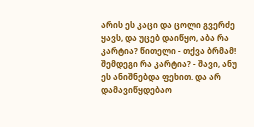არის ეს კაცი და ცოლი გვერძე ყავს, და უცებ დაიწყო, აბა რა კარტია? წითელი - თქვა ბრმამ! შემდეგი რა კარტია? - შავი, ანუ ეს ანიშნებდა ფეხით. და არ დამავიწყდებაო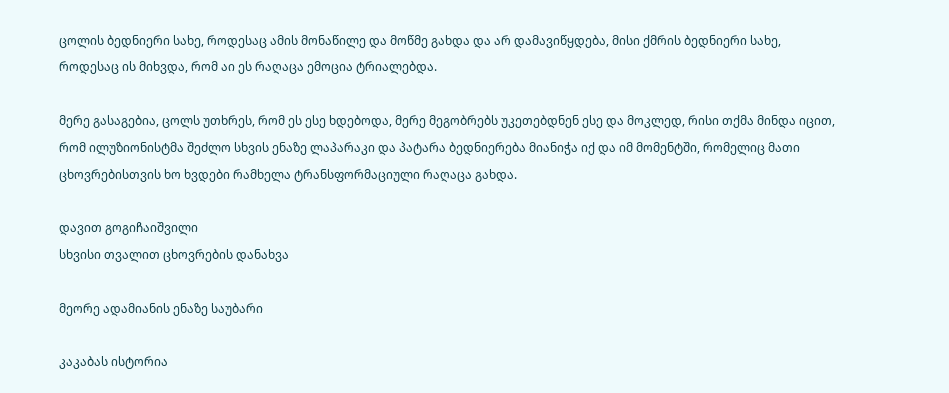ცოლის ბედნიერი სახე, როდესაც ამის მონაწილე და მოწმე გახდა და არ დამავიწყდება, მისი ქმრის ბედნიერი სახე, როდესაც ის მიხვდა, რომ აი ეს რაღაცა ემოცია ტრიალებდა.

მერე გასაგებია, ცოლს უთხრეს, რომ ეს ესე ხდებოდა, მერე მეგობრებს უკეთებდნენ ესე და მოკლედ, რისი თქმა მინდა იცით, რომ ილუზიონისტმა შეძლო სხვის ენაზე ლაპარაკი და პატარა ბედნიერება მიანიჭა იქ და იმ მომენტში, რომელიც მათი ცხოვრებისთვის ხო ხვდები რამხელა ტრანსფორმაციული რაღაცა გახდა.

დავით გოგიჩაიშვილი
სხვისი თვალით ცხოვრების დანახვა

მეორე ადამიანის ენაზე საუბარი

კაკაბას ისტორია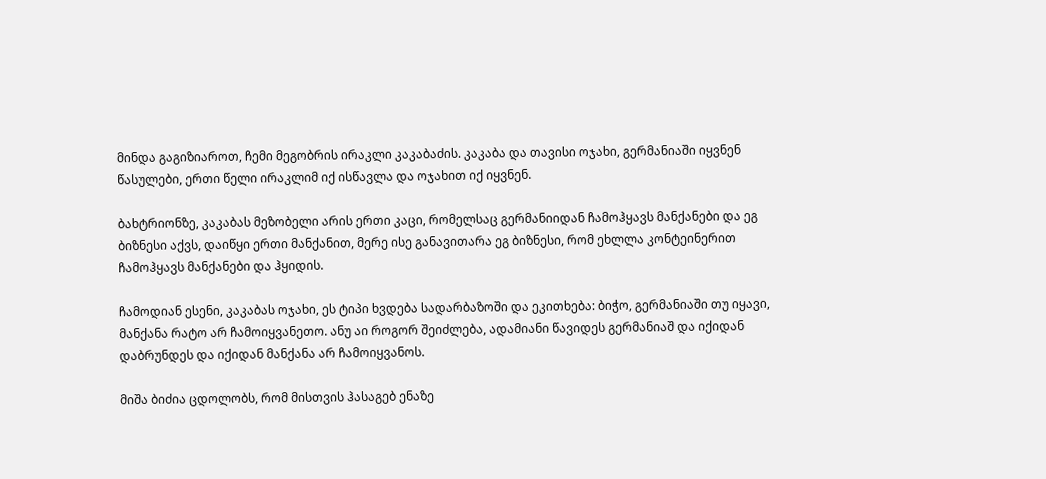მინდა გაგიზიაროთ, ჩემი მეგობრის ირაკლი კაკაბაძის. კაკაბა და თავისი ოჯახი, გერმანიაში იყვნენ წასულები, ერთი წელი ირაკლიმ იქ ისწავლა და ოჯახით იქ იყვნენ.

ბახტრიონზე, კაკაბას მეზობელი არის ერთი კაცი, რომელსაც გერმანიიდან ჩამოჰყავს მანქანები და ეგ ბიზნესი აქვს, დაიწყი ერთი მანქანით, მერე ისე განავითარა ეგ ბიზნესი, რომ ეხლლა კონტეინერით ჩამოჰყავს მანქანები და ჰყიდის.

ჩამოდიან ესენი, კაკაბას ოჯახი, ეს ტიპი ხვდება სადარბაზოში და ეკითხება: ბიჭო, გერმანიაში თუ იყავი, მანქანა რატო არ ჩამოიყვანეთო. ანუ აი როგორ შეიძლება, ადამიანი წავიდეს გერმანიაშ და იქიდან დაბრუნდეს და იქიდან მანქანა არ ჩამოიყვანოს.

მიშა ბიძია ცდოლობს, რომ მისთვის ჰასაგებ ენაზე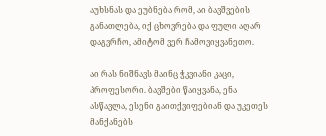აუხსნას და ეუბნება რომ, აი ბავშვების განათლება, იქ ცხოვრება და ფული აღარ დაგვრჩო, ამიტომ ვერ ჩამოვიყვანეთო.

აი რას ნიშნავს მაინც ჭკვიანი კაცი, პროფესორი. ბავშები წაიყვანა, ენა ასწავლა, ესენი გაითქვიფებიან და უკეთეს მანქანებს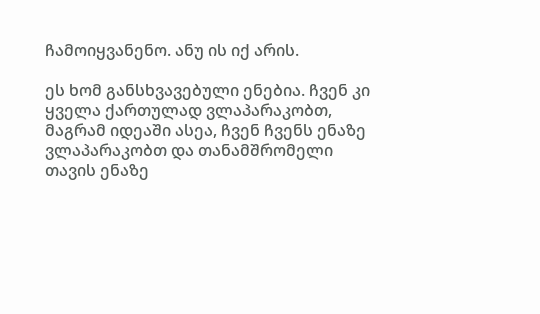ჩამოიყვანენო. ანუ ის იქ არის.

ეს ხომ განსხვავებული ენებია. ჩვენ კი ყველა ქართულად ვლაპარაკობთ, მაგრამ იდეაში ასეა, ჩვენ ჩვენს ენაზე ვლაპარაკობთ და თანამშრომელი თავის ენაზე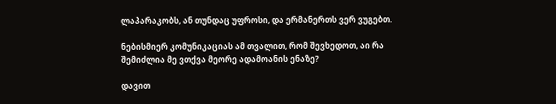ლაპარაკობს, ან თუნდაც უფროსი, და ერმანერთს ვერ ვუგებთ.

ნებისმიერ კომუნიკაციას ამ თვალით, რომ შევხედოთ, აი რა შემიძლია მე ვთქვა მეორე ადამოანის ენაზე?

დავით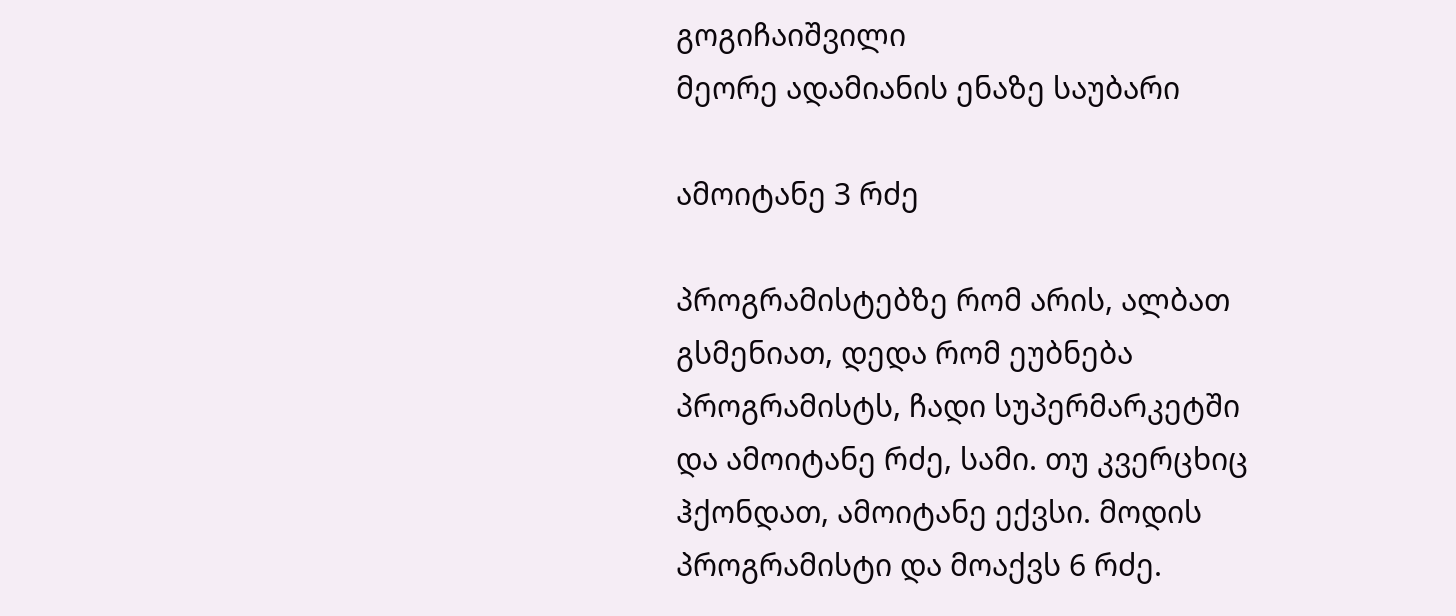გოგიჩაიშვილი
მეორე ადამიანის ენაზე საუბარი

ამოიტანე 3 რძე

პროგრამისტებზე რომ არის, ალბათ გსმენიათ, დედა რომ ეუბნება პროგრამისტს, ჩადი სუპერმარკეტში და ამოიტანე რძე, სამი. თუ კვერცხიც ჰქონდათ, ამოიტანე ექვსი. მოდის პროგრამისტი და მოაქვს 6 რძე.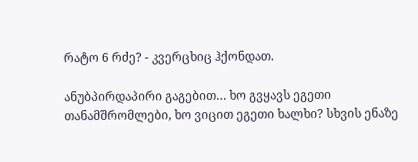რატო 6 რძე? - კვერცხიც ჰქონდათ.

ანუბპირდაპირი გაგებით… ხო გვყავს ეგეთი თანამშრომლები, ხო ვიცით ეგეთი ხალხი? სხვის ენაზე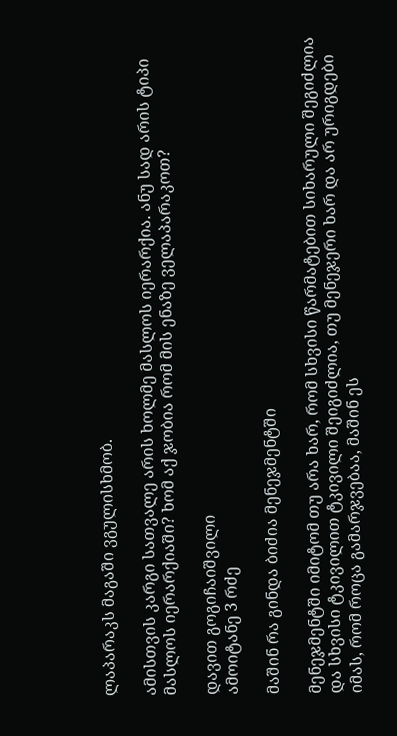ლაპარაკს მაგაში ვგულისხმობ.

ამისთვის კარგი სათვალე არის ხოლმე მასლოს იერარქია. ანუ სად არის ტიპი მასლოს იერარქიაში? ხომ აქ ჯობია რომ მის ენაზე ველაპარაკოთ?

დავით გოგიჩაიშვილი
ამოიტანე 3 რძე

მაშინ რა გინდა ბიძია მენეჯმენტში

მენეჯმენტში იმიტომ თუ არა ხარ, რომ სხვისი წარმატებით სიხარული შეგიძლია და სხვისი ტკივილით ტკივილი შეიგიძლია, თუ მენეჯერი ხარ და არ ურიგდები იმას, რომ როცა გამარჯვებაა, მაშინ ეს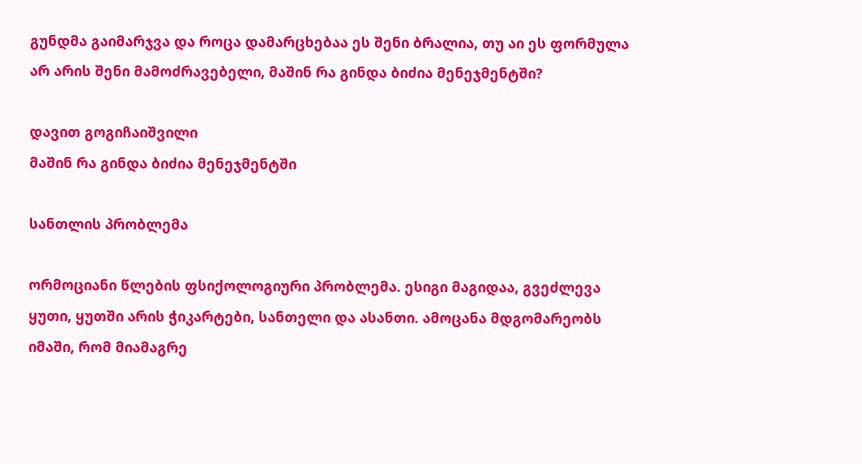გუნდმა გაიმარჯვა და როცა დამარცხებაა ეს შენი ბრალია, თუ აი ეს ფორმულა არ არის შენი მამოძრავებელი, მაშინ რა გინდა ბიძია მენეჯმენტში?

დავით გოგიჩაიშვილი
მაშინ რა გინდა ბიძია მენეჯმენტში

სანთლის პრობლემა

ორმოციანი წლების ფსიქოლოგიური პრობლემა. ესიგი მაგიდაა, გვეძლევა ყუთი, ყუთში არის ჭიკარტები, სანთელი და ასანთი. ამოცანა მდგომარეობს იმაში, რომ მიამაგრე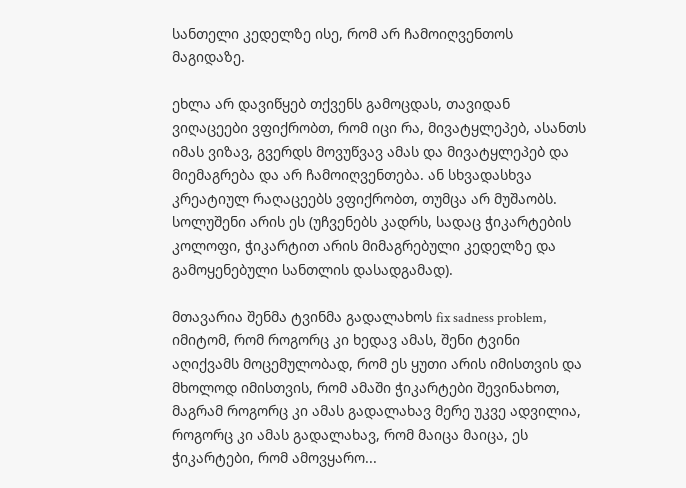სანთელი კედელზე ისე, რომ არ ჩამოიღვენთოს მაგიდაზე.

ეხლა არ დავიწყებ თქვენს გამოცდას, თავიდან ვიღაცეები ვფიქრობთ, რომ იცი რა, მივატყლეპებ, ასანთს იმას ვიზავ, გვერდს მოვუწვავ ამას და მივატყლეპებ და მიემაგრება და არ ჩამოიღვენთება. ან სხვადასხვა კრეატიულ რაღაცეებს ვფიქრობთ, თუმცა არ მუშაობს. სოლუშენი არის ეს (უჩვენებს კადრს, სადაც ჭიკარტების კოლოფი, ჭიკარტით არის მიმაგრებული კედელზე და გამოყენებული სანთლის დასადგამად).

მთავარია შენმა ტვინმა გადალახოს fix sadness problem, იმიტომ, რომ როგორც კი ხედავ ამას, შენი ტვინი აღიქვამს მოცემულობად, რომ ეს ყუთი არის იმისთვის და მხოლოდ იმისთვის, რომ ამაში ჭიკარტები შევინახოთ, მაგრამ როგორც კი ამას გადალახავ მერე უკვე ადვილია, როგორც კი ამას გადალახავ, რომ მაიცა მაიცა, ეს ჭიკარტები, რომ ამოვყარო...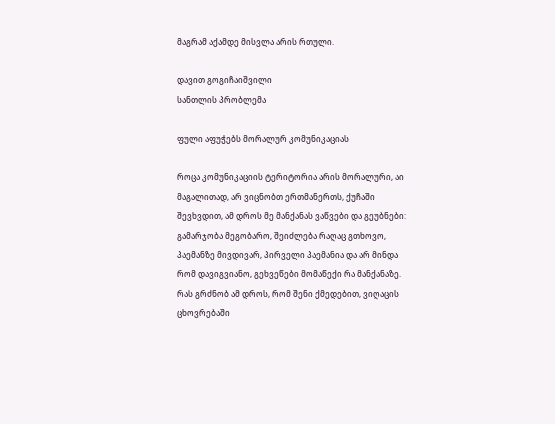მაგრამ აქამდე მისვლა არის რთული.

დავით გოგიჩაიშვილი
სანთლის პრობლემა

ფული აფუჭებს მორალურ კომუნიკაციას

როცა კომუნიკაციის ტერიტორია არის მორალური, აი მაგალითად, არ ვიცნობთ ერთმანერთს, ქუჩაში შევხვდით, ამ დროს მე მანქანას ვაწვები და გეუბნები: გამარჯობა მეგობარო, შეიძლება რაღაც გთხოვო, პაემანზე მივდივარ, პირველი პაემანია და არ მინდა რომ დავიგვიანო, გეხვეწები მომაწექი რა მანქანაზე. რას გრძნობ ამ დროს, რომ შენი ქმედებით, ვიღაცის ცხოვრებაში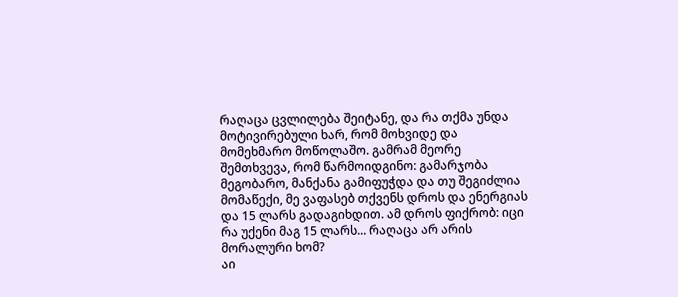რაღაცა ცვლილება შეიტანე, და რა თქმა უნდა მოტივირებული ხარ, რომ მოხვიდე და მომეხმარო მოწოლაშო. გამრამ მეორე შემთხვევა, რომ წარმოიდგინო: გამარჯობა მეგობარო, მანქანა გამიფუჭდა და თუ შეგიძლია მომაწექი, მე ვაფასებ თქვენს დროს და ენერგიას და 15 ლარს გადაგიხდით. ამ დროს ფიქრობ: იცი რა უქენი მაგ 15 ლარს... რაღაცა არ არის მორალური ხომ?
აი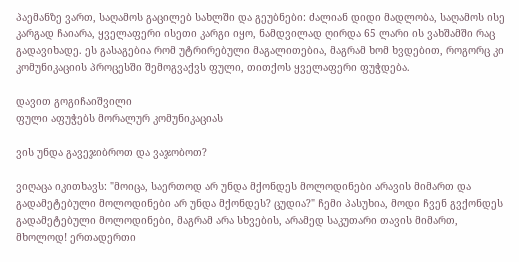პაემანზე ვართ, საღამოს გაცილებ სახლში და გეუბნები: ძალიან დიდი მადლობა, საღამოს ისე კარგად ჩაიარა, ყველაფერი ისეთი კარგი იყო, ნამდვილად ღირდა 65 ლარი ის ვახშამში რაც გადავიხადე. ეს გასაგებია რომ უტრირებული მაგალითებია, მაგრამ ხომ ხვდებით, როგორც კი კომუნიკაციის პროცესში შემოგვაქვს ფული, თითქოს ყველაფერი ფუჭდება.

დავით გოგიჩაიშვილი
ფული აფუჭებს მორალურ კომუნიკაციას

ვის უნდა გავეჯიბროთ და ვაჯობოთ?

ვიღაცა იკითხავს: "მოიცა, საერთოდ არ უნდა მქონდეს მოლოდინები არავის მიმართ და გადამეტებული მოლოდინები არ უნდა მქონდეს? ცუდია?" ჩემი პასუხია, მოდი ჩვენ გვქონდეს გადამეტებული მოლოდინები, მაგრამ არა სხვების, არამედ საკუთარი თავის მიმართ, მხოლოდ! ერთადერთი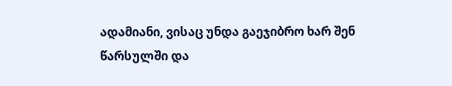ადამიანი, ვისაც უნდა გაეჯიბრო ხარ შენ წარსულში და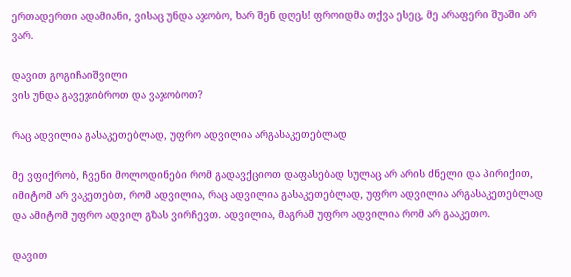ერთადერთი ადამიანი, ვისაც უნდა აჯობო, ხარ შენ დღეს! ფროიდმა თქვა ესეც, მე არაფერი შუაში არ ვარ.

დავით გოგიჩაიშვილი
ვის უნდა გავეჯიბროთ და ვაჯობოთ?

რაც ადვილია გასაკეთებლად, უფრო ადვილია არგასაკეთებლად

მე ვფიქრობ, ჩვენი მოლოდინები რომ გადავქციოთ დაფასებად სულაც არ არის ძნელი და პირიქით, იმიტომ არ ვაკეთებთ, რომ ადვილია, რაც ადვილია გასაკეთებლად, უფრო ადვილია არგასაკეთებლად და ამიტომ უფრო ადვილ გზას ვირჩევთ. ადვილია, მაგრამ უფრო ადვილია რომ არ გააკეთო.

დავით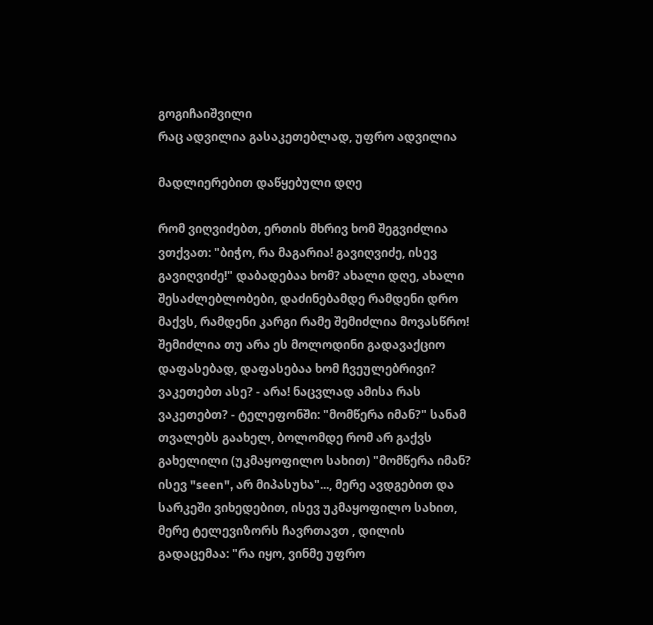გოგიჩაიშვილი
რაც ადვილია გასაკეთებლად, უფრო ადვილია

მადლიერებით დაწყებული დღე

რომ ვიღვიძებთ, ერთის მხრივ ხომ შეგვიძლია ვთქვათ: "ბიჭო, რა მაგარია! გავიღვიძე, ისევ გავიღვიძე!" დაბადებაა ხომ? ახალი დღე, ახალი შესაძლებლობები, დაძინებამდე რამდენი დრო მაქვს, რამდენი კარგი რამე შემიძლია მოვასწრო! შემიძლია თუ არა ეს მოლოდინი გადავაქციო დაფასებად, დაფასებაა ხომ ჩვეულებრივი? ვაკეთებთ ასე? - არა! ნაცვლად ამისა რას ვაკეთებთ? - ტელეფონში: "მომწერა იმან?" სანამ თვალებს გაახელ, ბოლომდე რომ არ გაქვს გახელილი (უკმაყოფილო სახით) "მომწერა იმან? ისევ "seen", არ მიპასუხა"..., მერე ავდგებით და სარკეში ვიხედებით, ისევ უკმაყოფილო სახით, მერე ტელევიზორს ჩავრთავთ , დილის გადაცემაა: "რა იყო, ვინმე უფრო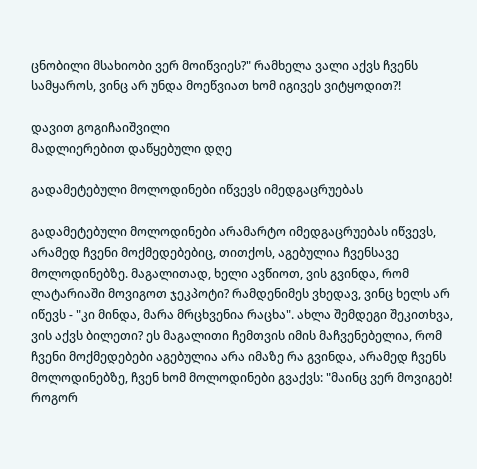ცნობილი მსახიობი ვერ მოიწვიეს?" რამხელა ვალი აქვს ჩვენს სამყაროს, ვინც არ უნდა მოეწვიათ ხომ იგივეს ვიტყოდით?!

დავით გოგიჩაიშვილი
მადლიერებით დაწყებული დღე

გადამეტებული მოლოდინები იწვევს იმედგაცრუებას

გადამეტებული მოლოდინები არამარტო იმედგაცრუებას იწვევს, არამედ ჩვენი მოქმედებებიც, თითქოს, აგებულია ჩვენსავე მოლოდინებზე. მაგალითად, ხელი ავწიოთ, ვის გვინდა, რომ ლატარიაში მოვიგოთ ჯეკპოტი? რამდენიმეს ვხედავ, ვინც ხელს არ იწევს - "კი მინდა, მარა მრცხვენია რაცხა". ახლა შემდეგი შეკითხვა, ვის აქვს ბილეთი? ეს მაგალითი ჩემთვის იმის მაჩვენებელია, რომ ჩვენი მოქმედებები აგებულია არა იმაზე რა გვინდა, არამედ ჩვენს მოლოდინებზე, ჩვენ ხომ მოლოდინები გვაქვს: "მაინც ვერ მოვიგებ! როგორ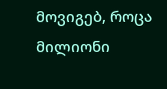მოვიგებ, როცა მილიონი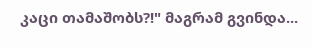კაცი თამაშობს?!" მაგრამ გვინდა...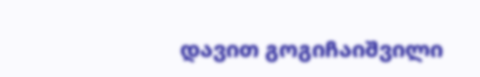დავით გოგიჩაიშვილი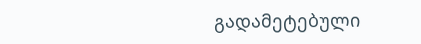გადამეტებული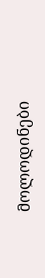მოლოდინები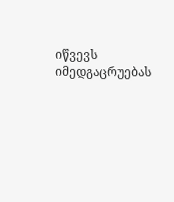იწვევს იმედგაცრუებას